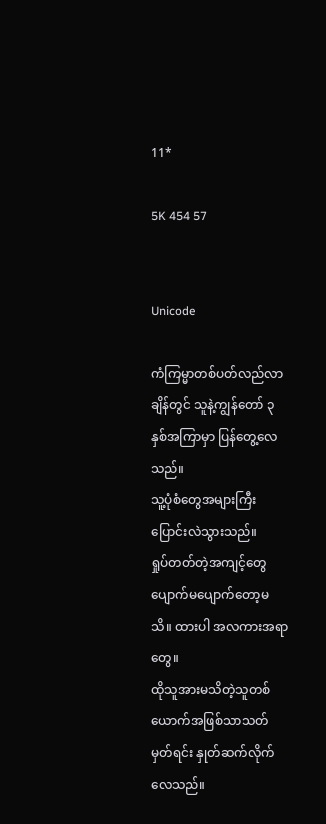11*

5K 454 57


Unicode

ကံကြမ္မာတစ်ပတ်လည်လာချိန်တွင် သူနဲ့ကျွန်တော် ၃နှစ်အကြာမှာ ပြန်တွေ့လေသည်။
သူ့ပုံစံတွေအများကြီးပြောင်းလဲသွားသည်။
ရှုပ်တတ်တဲ့အကျင့်တွေပျောက်မပျောက်တော့မသိ။ ထားပါ အလကားအရာတွေ။
ထိုသူအားမသိတဲ့သူတစ်ယောက်အဖြစ်သာသတ်မှတ်ရင်း နှုတ်ဆက်လိုက်လေသည်။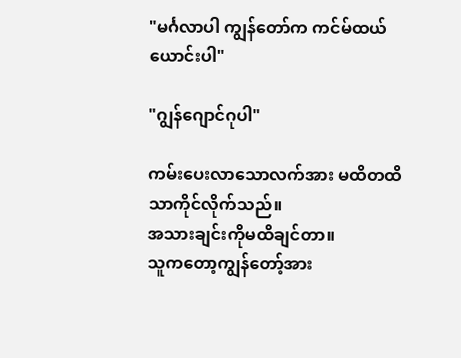"မင်္ဂလာပါ ကျွန်တော်က ကင်မ်ထယ်ယောင်းပါ"

"ဂျွန်ဂျောင်ဂုပါ"

ကမ်းပေးလာသောလက်အား မထိတထိသာကိုင်လိုက်သည်။
အသားချင်းကိုမထိချင်တာ။
သူကတော့ကျွန်တော့်အား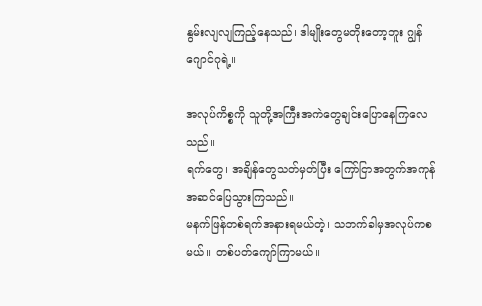နွမ်းလျလျကြည့်နေသည်၊ ဒါမျိုးတွေမတိုးတော့ဘူး ဂျွန်ဂျောင်ဂုရဲ့။

အလုပ်ကိစ္စကို သူတို့အကြီးအကဲတွေချင်းပြောနေကြလေသည်။
ရက်တွေ၊ အချိန်တွေသတ်မှတ်ပြီး ကြော်ငြာအတွက်အကုန်အဆင်ပြေသွားကြသည်။
မနက်ဖြန်တစ်ရက်အနားရမယ်တဲ့၊ သဘက်ခါမှအလုပ်ကစမယ်။ တစ်ပတ်ကျော်ကြာမယ်။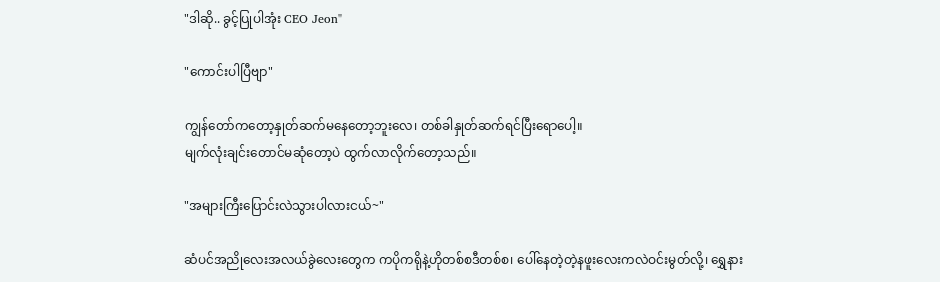"ဒါဆို.. ခွင့်ပြုပါအုံး CEO Jeon"

"ကောင်းပါပြီဗျာ"

ကျွန်တော်ကတော့နှုတ်ဆက်မနေတော့ဘူးလေ၊ တစ်ခါနှုတ်ဆက်ရင်ပြီးရောပေါ့။
မျက်လုံးချင်းတောင်မဆုံတော့ပဲ ထွက်လာလိုက်တော့သည်။

"အများကြီးပြောင်းလဲသွားပါလားငယ်~"

ဆံပင်အညိုလေးအလယ်ခွဲလေးတွေက ကပိုကရိုနဲ့ဟိုတစ်စဒီတစ်စ၊ ပေါ်နေတဲ့တဲ့နဖူးလေးကလဲဝင်းမွတ်လို့၊ ရွှေနား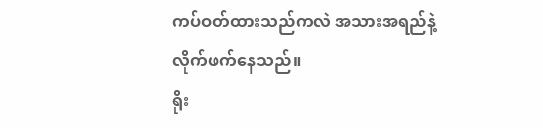ကပ်ဝတ်ထားသည်ကလဲ အသားအရည်နဲ့လိုက်ဖက်နေသည်။
ရိုး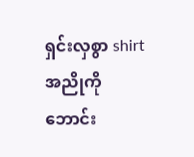ရှင်းလှစွာ shirtအညိုကို ဘောင်း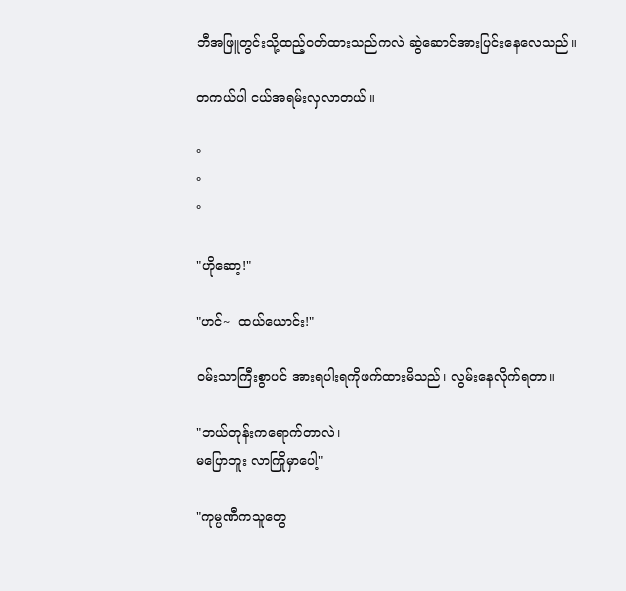ဘီအဖြူတွင်းသို့ထည့်ဝတ်ထားသည်ကလဲ ဆွဲဆောင်အားပြင်းနေလေသည်။

တကယ်ပါ ငယ်အရမ်းလှလာတယ်။

°
°
°

"ဟိုဆော့!"

"ဟင်~  ထယ်ယောင်း!"

ဝမ်းသာကြီးစွာပင် အားရပါးရကိုဖက်ထားမိသည်၊ လွမ်းနေလိုက်ရတာ။

"ဘယ်တုန်းကရောက်တာလဲ၊
မပြောဘူး လာကြိုမှာပေါ့"

"ကုမ္ပဏီကသူတွေ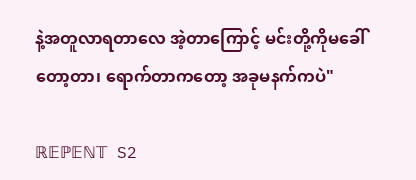နဲ့အတူလာရတာလေ အဲ့တာကြောင့် မင်းတို့ကိုမခေါ်တော့တာ၊ ရောက်တာကတော့ အခုမနက်ကပဲ"

ℝ𝔼ℙ𝔼ℕ𝕋 S2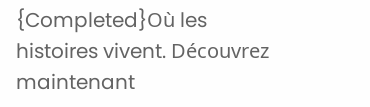{Completed}Où les histoires vivent. Découvrez maintenant